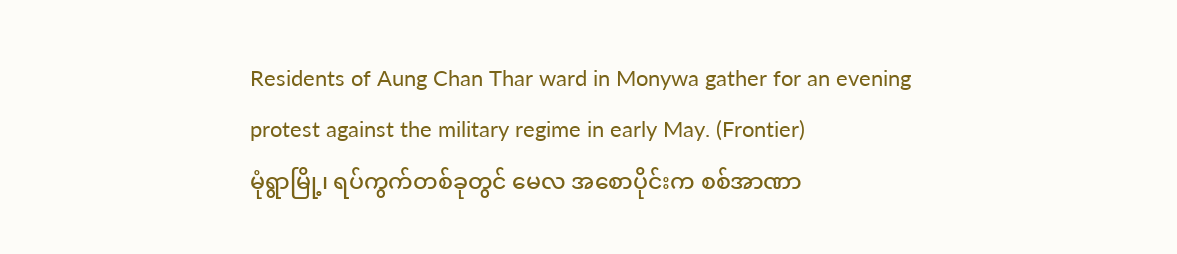Residents of Aung Chan Thar ward in Monywa gather for an evening protest against the military regime in early May. (Frontier)
မုံရွာမြို့၊ ရပ်ကွက်တစ်ခုတွင် မေလ အစောပိုင်းက စစ်အာဏာ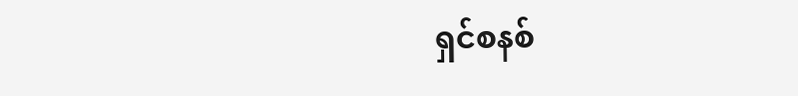ရှင်စနစ်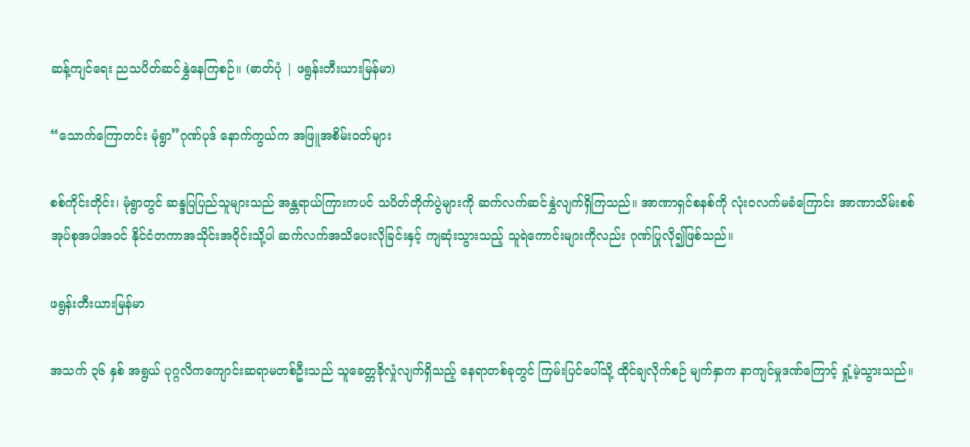ဆန့်ကျင်ရေး ညသပိတ်ဆင်နွှဲနေကြစဉ်။ (ဓာတ်ပုံ | ဖရွန်းတီးယားမြန်မာ)

“သောက်ကြောတင်း မုံရွာ”ဂုဏ်ပုဒ် နောက်ကွယ်က အဖြူအစိမ်းဝတ်များ

စစ်ကိုင်းတိုင်း၊ မုံရွာတွင် ဆန္ဒပြပြည်သူများသည် အန္တရာယ်ကြားကပင် သပိတ်တိုက်ပွဲများကို ဆက်လက်ဆင်နွှဲလျက်ရှိကြသည်။ အာဏာရှင်စနစ်ကို လုံးဝလက်မခံကြောင်း အာဏာသိမ်းစစ်အုပ်စုအပါအဝင် နိုင်ငံတကာအသိုင်းအဝိုင်းသို့ပါ ဆက်လက်အသိပေးလိုခြင်းနှင့် ကျဆုံးသွားသည့် သူရဲကောင်းများကိုလည်း ဂုဏ်ပြုလို၍ဖြစ်သည်။

ဖရွန်းတီးယားမြန်မာ

အသက် ၃၆ နှစ် အရွယ် ပုဂ္ဂလိကကျောင်းဆရာမတစ်ဦးသည် သူခေတ္တခိုလှုံလျက်ရှိသည့် နေရာတစ်ခုတွင် ကြမ်းပြင်ပေါ်သို့ ထိုင်ချလိုက်စဉ် မျက်နှာက နာကျင်မှုဒဏ်ကြောင့် ရှုံ့မဲ့သွားသည်။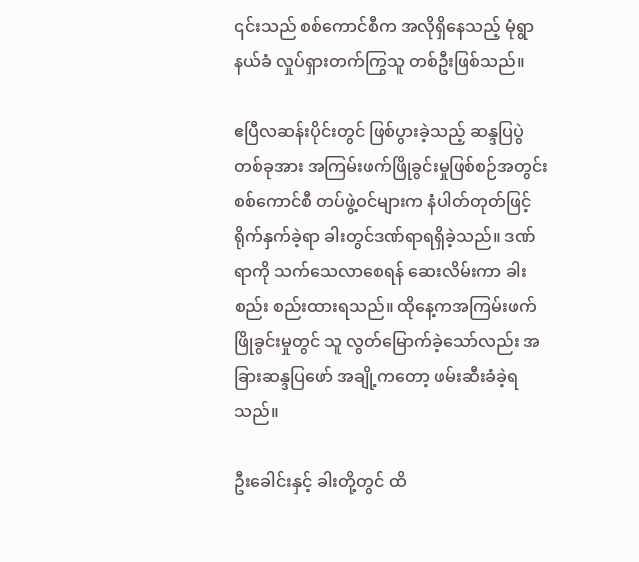၎င်းသည် စစ်ကောင်စီက အလိုရှိနေသည့် မုံရွာနယ်ခံ လှုပ်ရှားတက်ကြွသူ တစ်ဦးဖြစ်သည်။

ဧပြီလဆန်းပိုင်းတွင် ဖြစ်ပွားခဲ့သည့် ဆန္ဒပြပွဲတစ်ခုအား အကြမ်းဖက်ဖြိုခွင်းမှုဖြစ်စဉ်အတွင်း စစ်ကောင်စီ တပ်ဖွဲ့ဝင်များက နံပါတ်တုတ်ဖြင့်ရိုက်နှက်ခဲ့ရာ ခါးတွင်ဒဏ်ရာရရှိခဲ့သည်။ ဒဏ်ရာကို သက်သေလာစေရန် ဆေးလိမ်းကာ ခါးစည်း စည်းထားရသည်။ ထိုနေ့ကအကြမ်းဖက်ဖြိုခွင်းမှုတွင် သူ လွတ်မြောက်ခဲ့သော်လည်း အခြားဆန္ဒပြဖော် အချို့ကတော့ ဖမ်းဆီးခံခဲ့ရသည်။

ဦးခေါင်းနှင့် ခါးတို့တွင် ထိ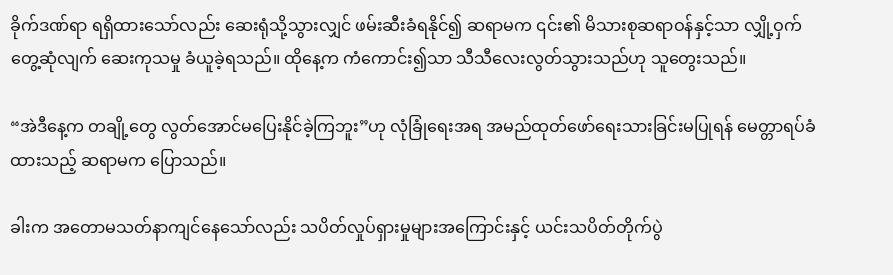ခိုက်ဒဏ်ရာ ရရှိထားသော်လည်း ဆေးရုံသို့သွားလျှင် ဖမ်းဆီးခံရနိုင်၍ ဆရာမက ၎င်း၏ မိသားစုဆရာဝန်နှင့်သာ လျှို့ဝှက်တွေ့ဆုံလျက် ဆေးကုသမှု ခံယူခဲ့ရသည်။ ထိုနေ့က ကံကောင်း၍သာ သီသီလေးလွတ်သွားသည်ဟု သူတွေးသည်။

“အဲဒီနေ့က တချို့တွေ လွတ်အောင်မပြေးနိုင်ခဲ့ကြဘူး”ဟု လုံခြုံရေးအရ အမည်ထုတ်ဖော်ရေးသားခြင်းမပြုရန် မေတ္တာရပ်ခံထားသည့် ဆရာမက ပြောသည်။

ခါးက အတောမသတ်နာကျင်နေသော်လည်း သပိတ်လှုပ်ရှားမှုများအကြောင်းနှင့် ယင်းသပိတ်တိုက်ပွဲ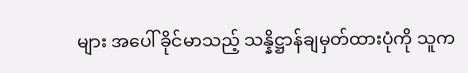များ အပေါ် ခိုင်မာသည့် သန္နိဋ္ဌာန်ချမှတ်ထားပုံကို သူက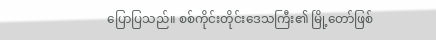ပြောပြသည်။ စစ်ကိုင်းတိုင်းဒေသကြီး၏ မြို့တော်ဖြစ်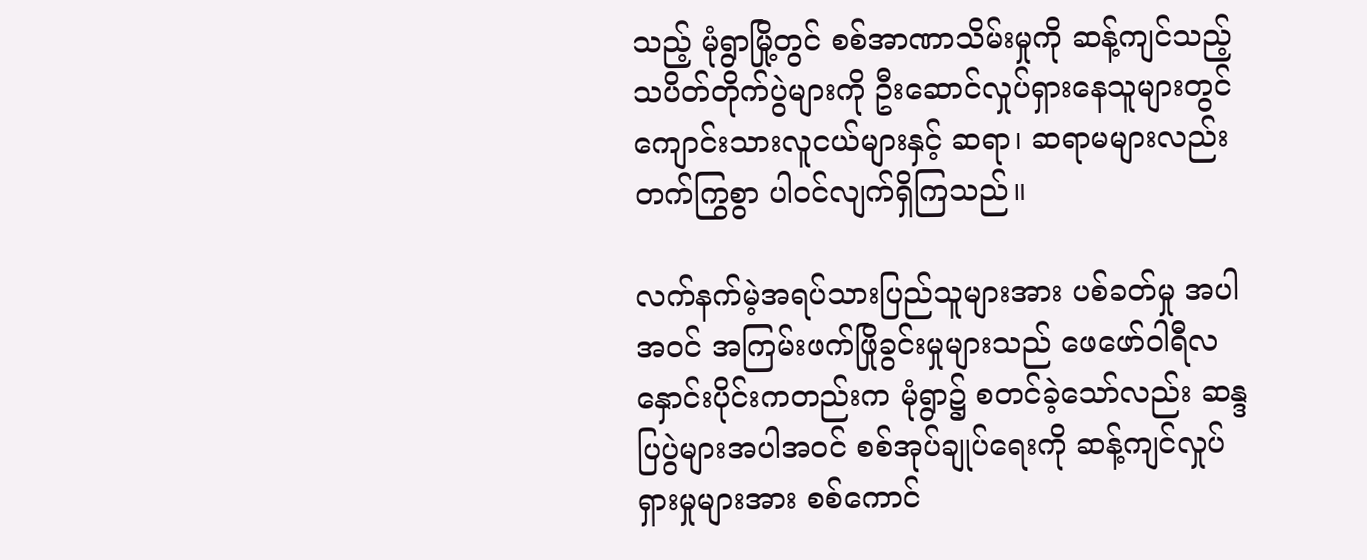သည့် မုံရွာမြို့တွင် စစ်အာဏာသိမ်းမှုကို ဆန့်ကျင်သည့် သပိတ်တိုက်ပွဲများကို ဦးဆောင်လှုပ်ရှားနေသူများတွင် ကျောင်းသားလူငယ်များနှင့် ဆရာ၊ ဆရာမများလည်း တက်ကြွစွာ ပါဝင်လျက်ရှိကြသည်။

လက်နက်မဲ့အရပ်သားပြည်သူများအား ပစ်ခတ်မှု အပါအဝင် အကြမ်းဖက်ဖြိုခွင်းမှုများသည် ဖေဖော်ဝါရီလ နှောင်းပိုင်းကတည်းက မုံရွာ၌ စတင်ခဲ့သော်လည်း ဆန္ဒပြပွဲများအပါအဝင် စစ်အုပ်ချုပ်ရေးကို ဆန့်ကျင်လှုပ်ရှားမှုများအား စစ်ကောင်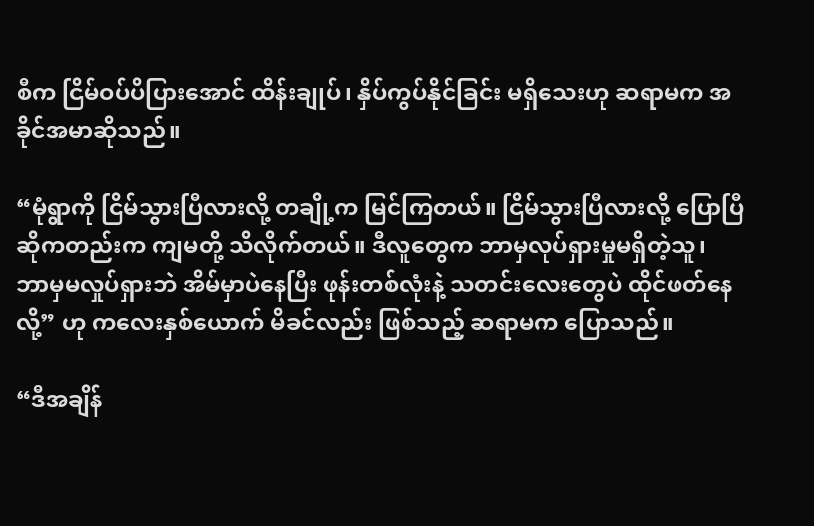စီက ငြိမ်ဝပ်ပိပြားအောင် ထိန်းချုပ်၊ နှိပ်ကွပ်နိုင်ခြင်း မရှိသေးဟု ဆရာမက အခိုင်အမာဆိုသည်။

“မုံရွာကို ငြိမ်သွားပြီလားလို့ တချို့က မြင်ကြတယ်။ ငြိမ်သွားပြီလားလို့ ပြောပြီဆိုကတည်းက ကျမတို့ သိလိုက်တယ်။ ဒီလူတွေက ဘာမှလုပ်ရှားမှုမရှိတဲ့သူ၊ ဘာမှမလှုပ်ရှားဘဲ အိမ်မှာပဲနေပြီး ဖုန်းတစ်လုံးနဲ့ သတင်းလေးတွေပဲ ထိုင်ဖတ်နေလို့” ဟု ကလေးနှစ်ယောက် မိခင်လည်း ဖြစ်သည့် ဆရာမက ပြောသည်။

“ဒီအချိန်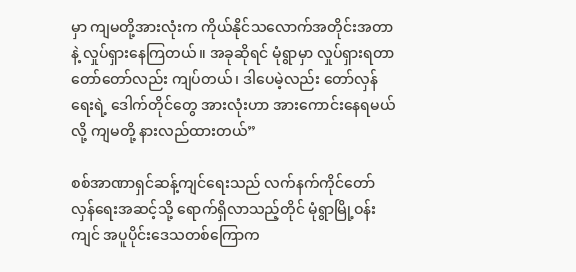မှာ ကျမတို့အားလုံးက ကိုယ်နိုင်သလောက်အတိုင်းအတာနဲ့ လှုပ်ရှားနေကြတယ်။ အခုဆိုရင် မုံရွာမှာ လှုပ်ရှားရတာ တော်တော်လည်း ကျပ်တယ်၊ ဒါပေမဲ့လည်း တော်လှန်ရေးရဲ့ ဒေါက်တိုင်တွေ အားလုံးဟာ အားကောင်းနေရမယ်လို့ ကျမတို့ နားလည်ထားတယ်”

စစ်အာဏာရှင်ဆန့်ကျင်ရေးသည် လက်နက်ကိုင်တော်လှန်ရေးအဆင့်သို့ ရောက်ရှိလာသည့်တိုင် မုံရွာမြို့ဝန်းကျင် အပူပိုင်းဒေသတစ်ကြောက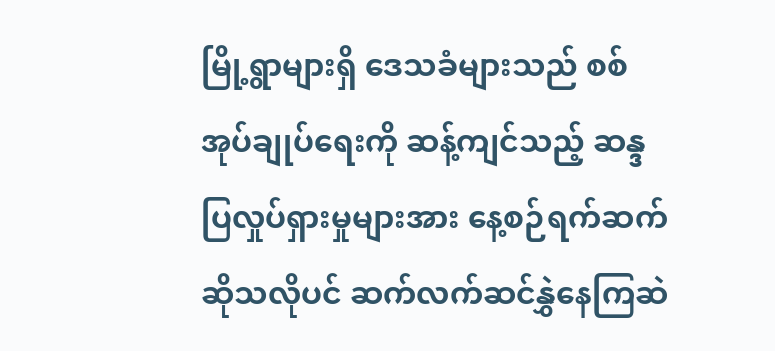မြို့ရွာများရှိ ဒေသခံများသည် စစ်အုပ်ချုပ်ရေးကို ဆန့်ကျင်သည့် ဆန္ဒပြလှုပ်ရှားမှုများအား နေ့စဉ်ရက်ဆက်ဆိုသလိုပင် ဆက်လက်ဆင်နွှဲနေကြဆဲ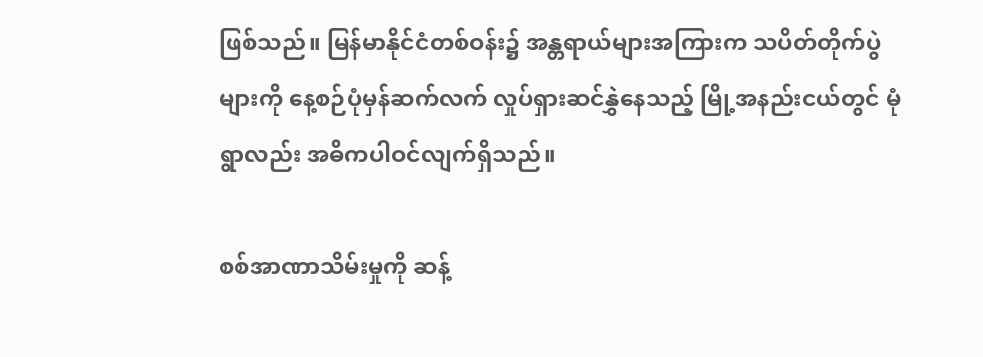ဖြစ်သည်။ မြန်မာနိုင်ငံတစ်ဝန်း၌ အန္တရာယ်များအကြားက သပိတ်တိုက်ပွဲများကို နေ့စဉ်ပုံမှန်ဆက်လက် လှုပ်ရှားဆင်နွှဲနေသည့် မြို့အနည်းငယ်တွင် မုံရွာလည်း အဓိကပါဝင်လျက်ရှိသည်။

စစ်အာဏာသိမ်းမှုကို ဆန့်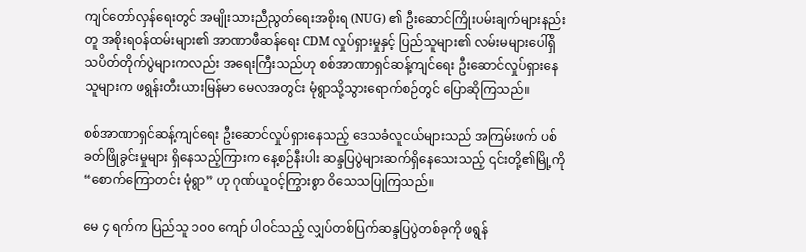ကျင်တော်လှန်ရေးတွင် အမျိုးသားညီညွတ်ရေးအစိုးရ (NUG) ၏ ဦးဆောင်ကြိုးပမ်းချက်များနည်းတူ အစိုးရဝန်ထမ်းများ၏ အာဏာဖီဆန်ရေး CDM လှုပ်ရှားမှုနှင့် ပြည်သူများ၏ လမ်းမများပေါ်ရှိ သပိတ်တိုက်ပွဲများကလည်း အရေးကြီးသည်ဟု စစ်အာဏာရှင်ဆန့်ကျင်ရေး ဦးဆောင်လှုပ်ရှားနေသူများက ဖရွန်းတီးယားမြန်မာ မေလအတွင်း မုံရွာသို့သွားရောက်စဉ်တွင် ပြောဆိုကြသည်။

စစ်အာဏာရှင်ဆန့်ကျင်ရေး ဦးဆောင်လှုပ်ရှားနေသည့် ဒေသခံလူငယ်များသည် အကြမ်းဖက် ပစ်ခတ်ဖြိုခွင်းမှုများ ရှိနေသည့်ကြားက နေ့စဉ်နီးပါး ဆန္ဒပြပွဲများဆက်ရှိနေသေးသည့် ၎င်းတို့၏မြို့ကို “စောက်ကြောတင်း မုံရွာ” ဟု ဂုဏ်ယူဝင့်ကြွားစွာ ဝိသေသပြုကြသည်။

မေ ၄ ရက်က ပြည်သူ ၁၀၀ ကျော် ပါဝင်သည့် လျှပ်တစ်ပြက်ဆန္ဒပြပွဲတစ်ခုကို ဖရွန်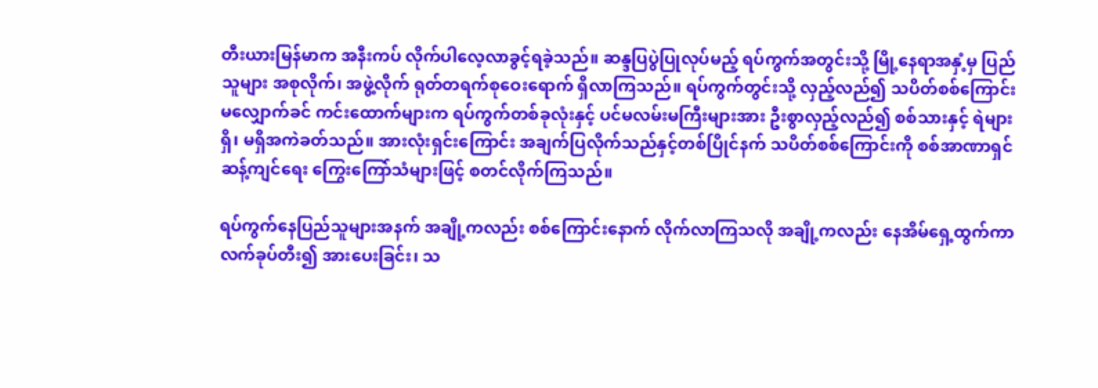တီးယားမြန်မာက အနီးကပ် လိုက်ပါလေ့လာခွင့်ရခဲ့သည်။ ဆန္ဒပြပွဲပြုလုပ်မည့် ရပ်ကွက်အတွင်းသို့ မြို့နေရာအနှံ့မှ ပြည်သူများ အစုလိုက်၊ အဖွဲ့လိုက် ရုတ်တရက်စုဝေးရောက် ရှိလာကြသည်။ ရပ်ကွက်တွင်းသို့ လှည့်လည်၍ သပိတ်စစ်ကြောင်း မလျှောက်ခင် ကင်းထောက်များက ရပ်ကွက်တစ်ခုလုံးနှင့် ပင်မလမ်းမကြီးများအား ဦးစွာလှည့်လည်၍ စစ်သားနှင့် ရဲများ ရှိ၊ မရှိအကဲခတ်သည်။ အားလုံးရှင်းကြောင်း အချက်ပြလိုက်သည်နှင့်တစ်ပြိုင်နက် သပိတ်စစ်ကြောင်းကို စစ်အာဏာရှင်ဆန့်ကျင်ရေး ကြွေးကြော်သံများဖြင့် စတင်လိုက်ကြသည်။

ရပ်ကွက်နေပြည်သူများအနက် အချို့ကလည်း စစ်ကြောင်းနောက် လိုက်လာကြသလို အချို့ကလည်း နေအိမ်ရှေ့ထွက်ကာ လက်ခုပ်တီး၍ အားပေးခြင်း၊ သ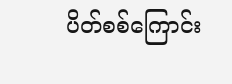ပိတ်စစ်ကြောင်း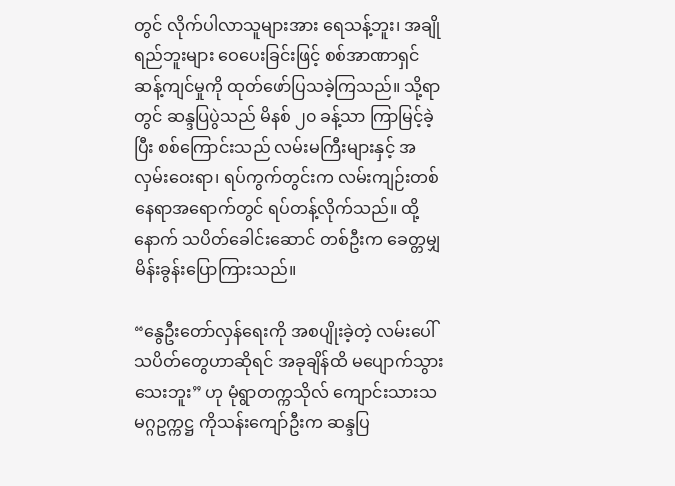တွင် လိုက်ပါလာသူများအား ရေသန့်ဘူး၊ အချိုရည်ဘူးများ ဝေပေးခြင်းဖြင့် စစ်အာဏာရှင် ဆန့်ကျင်မှုကို ထုတ်ဖော်ပြသခဲ့ကြသည်။ သို့ရာတွင် ဆန္ဒပြပွဲသည် မိနစ် ၂၀ ခန့်သာ ကြာမြင့်ခဲ့ပြီး စစ်ကြောင်းသည် လမ်းမကြီးများနှင့် အလှမ်းဝေးရာ၊ ရပ်ကွက်တွင်းက လမ်းကျဉ်းတစ်နေရာအရောက်တွင် ရပ်တန့်လိုက်သည်။ ထို့နောက် သပိတ်ခေါင်းဆောင် တစ်ဦးက ခေတ္တမျှ မိန်းခွန်းပြောကြားသည်။

“နွေဦးတော်လှန်ရေးကို အစပျိုးခဲ့တဲ့ လမ်းပေါ်သပိတ်တွေဟာဆိုရင် အခုချိန်ထိ မပျောက်သွားသေးဘူး” ဟု မုံရွာတက္ကသိုလ် ကျောင်းသားသမဂ္ဂဥက္ကဋ္ဌ ကိုသန်းကျော်ဦးက ဆန္ဒပြ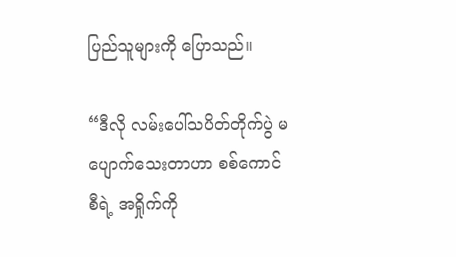ပြည်သူများကို ပြောသည်။

“ဒီလို လမ်းပေါ်သပိတ်တိုက်ပွဲ မပျောက်သေးတာဟာ စစ်ကောင်စီရဲ့ အရှိုက်ကို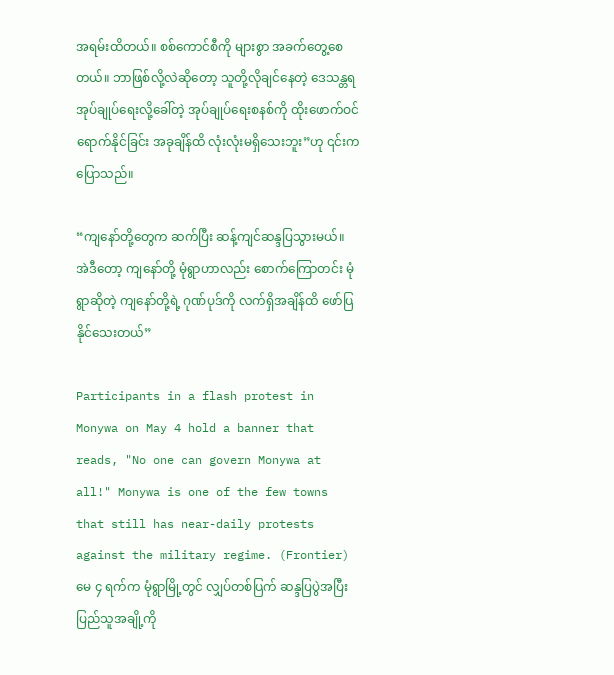အရမ်းထိတယ်။ စစ်ကောင်စီကို များစွာ အခက်တွေ့စေတယ်။ ဘာဖြစ်လို့လဲဆိုတော့ သူတို့လိုချင်နေတဲ့ ဒေသန္တရအုပ်ချုပ်ရေးလို့ခေါ်တဲ့ အုပ်ချုပ်ရေးစနစ်ကို ထိုးဖောက်ဝင်ရောက်နိုင်ခြင်း အခုချိန်ထိ လုံးလုံးမရှိသေးဘူး”ဟု ၎င်းက ပြောသည်။

“ကျနော်တို့တွေက ဆက်ပြီး ဆန့်ကျင်ဆန္ဒပြသွားမယ်။ အဲဒီတော့ ကျနော်တို့ မုံရွာဟာလည်း စောက်ကြောတင်း မုံရွာဆိုတဲ့ ကျနော်တို့ရဲ့ ဂုဏ်ပုဒ်ကို လက်ရှိအချိန်ထိ ဖော်ပြနိုင်သေးတယ်”

Participants in a flash protest in Monywa on May 4 hold a banner that reads, "No one can govern Monywa at all!" Monywa is one of the few towns that still has near-daily protests against the military regime. (Frontier)
မေ ၄ ရက်က မုံရွာမြို့တွင် လျှပ်တစ်ပြက် ဆန္ဒပြပွဲအပြီး ပြည်သူအချို့ကို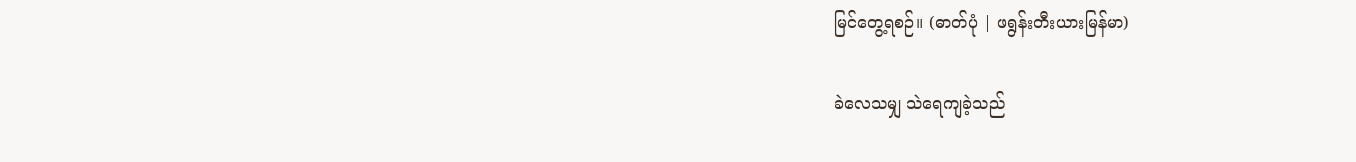မြင်တွေ့ရစဉ်။ (ဓာတ်ပုံ | ဖရွန်းတီးယားမြန်မာ)

ခဲလေသမျှ သဲရေကျခဲ့သည်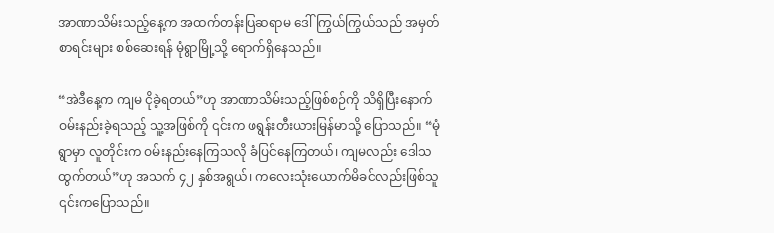အာဏာသိမ်းသည့်နေ့က အထက်တန်းပြဆရာမ ဒေါ်ကြွယ်ကြွယ်သည် အမှတ်စာရင်းများ စစ်ဆေးရန် မုံရွာမြို့သို့ ရောက်ရှိနေသည်။

“အဲဒီနေ့က ကျမ ငိုခဲ့ရတယ်”ဟု အာဏာသိမ်းသည့်ဖြစ်စဉ်ကို သိရှိပြီးနောက် ဝမ်းနည်းခဲ့ရသည့် သူ့အဖြစ်ကို ၎င်းက ဖရွန်းတီးယားမြန်မာသို့ ပြောသည်။ “မုံရွာမှာ လူတိုင်းက ဝမ်းနည်းနေကြသလို ခံပြင်နေကြတယ်၊ ကျမလည်း ဒေါသ ထွက်တယ်”ဟု အသက် ၄၂ နှစ်အရွယ်၊ ကလေးသုံးယောက်မိခင်လည်းဖြစ်သူ ၎င်းကပြောသည်။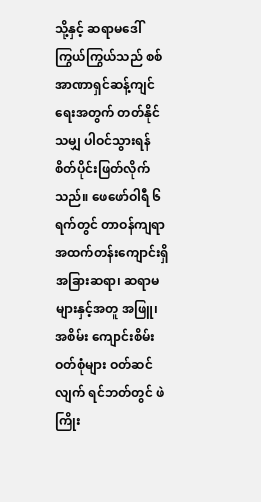သို့နှင့် ဆရာမဒေါ်ကြွယ်ကြွယ်သည် စစ်အာဏာရှင်ဆန့်ကျင်ရေးအတွက် တတ်နိုင်သမျှ ပါဝင်သွားရန် စိတ်ပိုင်းဖြတ်လိုက်သည်။ ဖေဖော်ဝါရီ ၆ ရက်တွင် တာဝန်ကျရာ အထက်တန်းကျောင်းရှိ အခြားဆရာ၊ ဆရာမများနှင့်အတူ အဖြူ၊ အစိမ်း ကျောင်းစိမ်းဝတ်စုံများ ဝတ်ဆင်လျက် ရင်ဘတ်တွင် ဖဲကြိုး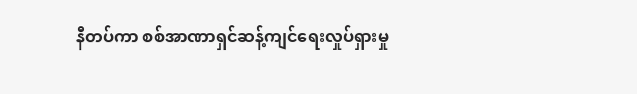နီတပ်ကာ စစ်အာဏာရှင်ဆန့်ကျင်ရေးလှုပ်ရှားမှု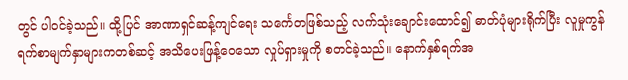တွင် ပါဝင်ခဲ့သည်။ ထို့ပြင် အာဏာရှင်ဆန့်ကျင်ရေး သင်္ကေတဖြစ်သည့် လက်သုံးချောင်းထောင်၍ ဓာတ်ပုံများရိုက်ပြီး လူမှုကွန်ရက်စာမျက်နှာများကတစ်ဆင့် အသိပေးဖြန့်ဝေသော လှုပ်ရှားမှုကို စတင်ခဲ့သည်။ နောက်နှစ်ရက်အ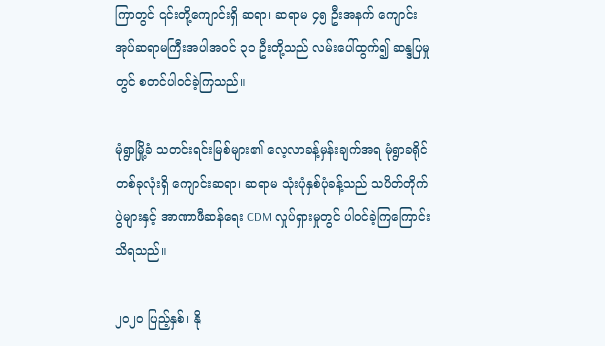ကြာတွင် ၎င်းတို့ကျောင်းရှိ ဆရာ၊ ဆရာမ ၄၅ ဦးအနက် ကျောင်းအုပ်ဆရာမကြီးအပါအဝင် ၃၁ ဦးတို့သည် လမ်းပေါ်ထွက်၍ ဆန္ဒပြမှုတွင် စတင်ပါဝင်ခဲ့ကြသည်။

မုံရွာမြို့ခံ သတင်းရင်းမြစ်များ၏ လေ့လာခန့်မှန်းချက်အရ မုံရွာခရိုင်တစ်ခုလုံးရှိ ကျောင်းဆရာ၊ ဆရာမ သုံးပုံနှစ်ပုံခန့်သည် သပိတ်တိုက်ပွဲများနှင့် အာဏာဖီဆန်ရေး CDM လှုပ်ရှားမှုတွင် ပါဝင်ခဲ့ကြကြောင်း သိရသည်။

၂၀၂၀ ပြည့်နှစ်၊ နို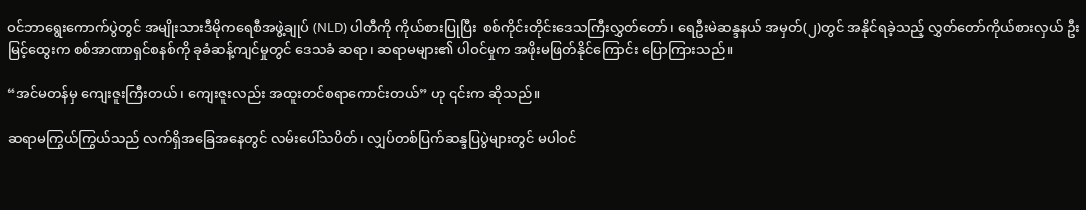ဝင်ဘာရွေးကောက်ပွဲတွင် အမျိုးသားဒီမိုကရေစီအဖွဲ့ချုပ် (NLD) ပါတီကို ကိုယ်စားပြုပြီး  စစ်ကိုင်းတိုင်းဒေသကြီးလွှတ်တော်၊ ရေဦးမဲဆန္ဒနယ် အမှတ်(၂)တွင် အနိုင်ရခဲ့သည့် လွှတ်တော်ကိုယ်စားလှယ် ဦးမြင့်ထွေးက စစ်အာဏာရှင်စနစ်ကို ခုခံဆန့်ကျင်မှုတွင် ဒေသခံ ဆရာ၊ ဆရာမများ၏ ပါဝင်မှုက အဖိုးမဖြတ်နိုင်ကြောင်း ပြောကြားသည်။

“အင်မတန်မှ ကျေးဇူးကြီးတယ်၊ ကျေးဇူးလည်း အထူးတင်စရာကောင်းတယ်” ဟု ၎င်းက ဆိုသည်။

ဆရာမကြွယ်ကြွယ်သည် လက်ရှိအခြေအနေတွင် လမ်းပေါ်သပိတ်၊ လျှပ်တစ်ပြက်ဆန္ဒပြပွဲများတွင် မပါဝင်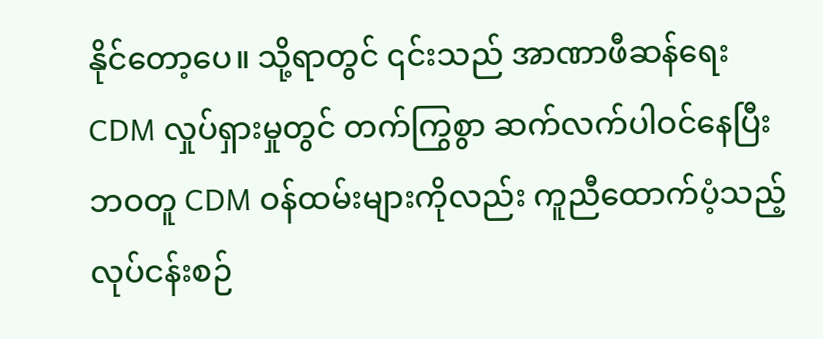နိုင်တော့ပေ။ သို့ရာတွင် ၎င်းသည် အာဏာဖီဆန်ရေး CDM လှုပ်ရှားမှုတွင် တက်ကြွစွာ ဆက်လက်ပါဝင်နေပြီး ဘဝတူ CDM ဝန်ထမ်းများကိုလည်း ကူညီထောက်ပံ့သည့် လုပ်ငန်းစဉ်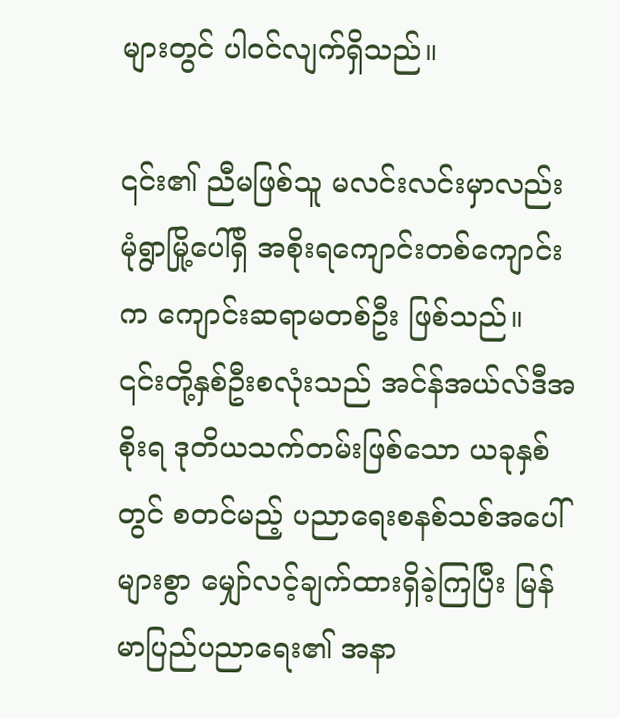များတွင် ပါဝင်လျက်ရှိသည်။

၎င်း၏ ညီမဖြစ်သူ မလင်းလင်းမှာလည်း မုံရွာမြို့ပေါ်ရှိ အစိုးရကျောင်းတစ်ကျောင်းက ကျောင်းဆရာမတစ်ဦး ဖြစ်သည်။ ၎င်းတို့နှစ်ဦးစလုံးသည် အင်န်အယ်လ်ဒီအစိုးရ ဒုတိယသက်တမ်းဖြစ်သော ယခုနှစ်တွင် စတင်မည့် ပညာရေးစနစ်သစ်အပေါ်များစွာ မျှော်လင့်ချက်ထားရှိခဲ့ကြပြီး မြန်မာပြည်ပညာရေး၏ အနာ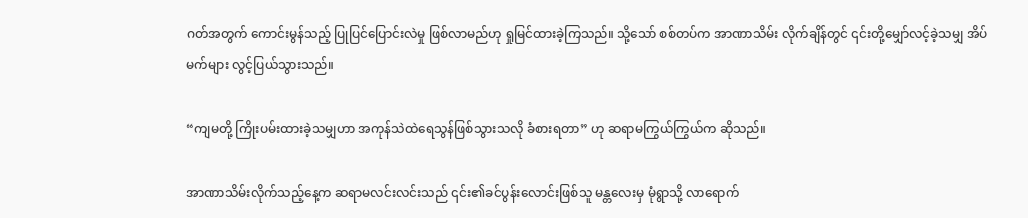ဂတ်အတွက် ကောင်းမွန်သည့် ပြုပြင်ပြောင်းလဲမှု ဖြစ်လာမည်ဟု ရှုမြင်ထားခဲ့ကြသည်။ သို့သော် စစ်တပ်က အာဏာသိမ်း လိုက်ချိန်တွင် ၎င်းတို့မျှော်လင့်ခဲ့သမျှ အိပ်မက်များ လွင့်ပြယ်သွားသည်။

“ကျမတို့ ကြိုးပမ်းထားခဲ့သမျှဟာ အကုန်သဲထဲရေသွန်ဖြစ်သွားသလို ခံစားရတာ” ဟု ဆရာမကြွယ်ကြွယ်က ဆိုသည်။

အာဏာသိမ်းလိုက်သည့်နေ့က ဆရာမလင်းလင်းသည် ၎င်း၏ခင်ပွန်းလောင်းဖြစ်သူ မန္တလေးမှ မုံရွာသို့ လာရောက်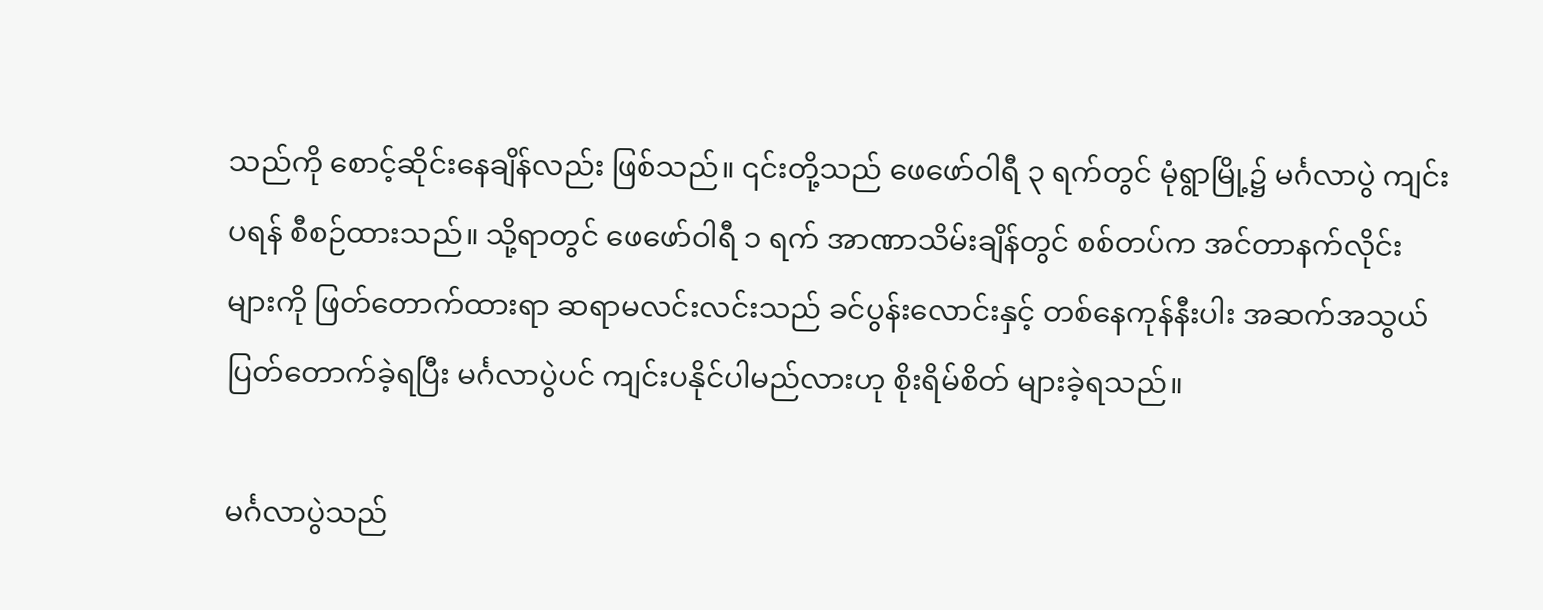သည်ကို စောင့်ဆိုင်းနေချိန်လည်း ဖြစ်သည်။ ၎င်းတို့သည် ဖေဖော်ဝါရီ ၃ ရက်တွင် မုံရွာမြို့၌ မင်္ဂလာပွဲ ကျင်းပရန် စီစဉ်ထားသည်။ သို့ရာတွင် ဖေဖော်ဝါရီ ၁ ရက် အာဏာသိမ်းချိန်တွင် စစ်တပ်က အင်တာနက်လိုင်းများကို ဖြတ်တောက်ထားရာ ဆရာမလင်းလင်းသည် ခင်ပွန်းလောင်းနှင့် တစ်နေကုန်နီးပါး အဆက်အသွယ် ပြတ်တောက်ခဲ့ရပြီး မင်္ဂလာပွဲပင် ကျင်းပနိုင်ပါမည်လားဟု စိုးရိမ်စိတ် များခဲ့ရသည်။

မင်္ဂလာပွဲသည်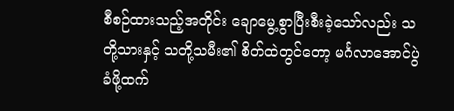စီစဉ်ထားသည့်အတိုင်း ချောမွေ့စွာပြီးစီးခဲ့သော်လည်း သတို့သားနှင့် သတို့သမီး၏ စိတ်ထဲတွင်တော့ မင်္ဂလာအောင်ပွဲခံဖို့ထက်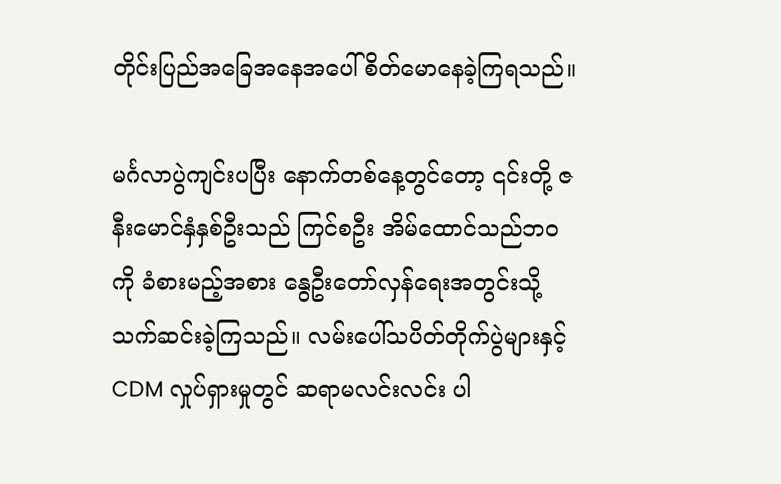တိုင်းပြည်အခြေအနေအပေါ် စိတ်မောနေခဲ့ကြရသည်။

မင်္ဂလာပွဲကျင်းပပြီး နောက်တစ်နေ့တွင်တော့ ၎င်းတို့ ဇနီးမောင်နှံနှစ်ဦးသည် ကြင်စဦး အိမ်ထောင်သည်ဘဝကို ခံစားမည့်အစား နွေဦးတော်လှန်ရေးအတွင်းသို့ သက်ဆင်းခဲ့ကြသည်။ လမ်းပေါ်သပိတ်တိုက်ပွဲများနှင့် CDM လှုပ်ရှားမှုတွင် ဆရာမလင်းလင်း ပါ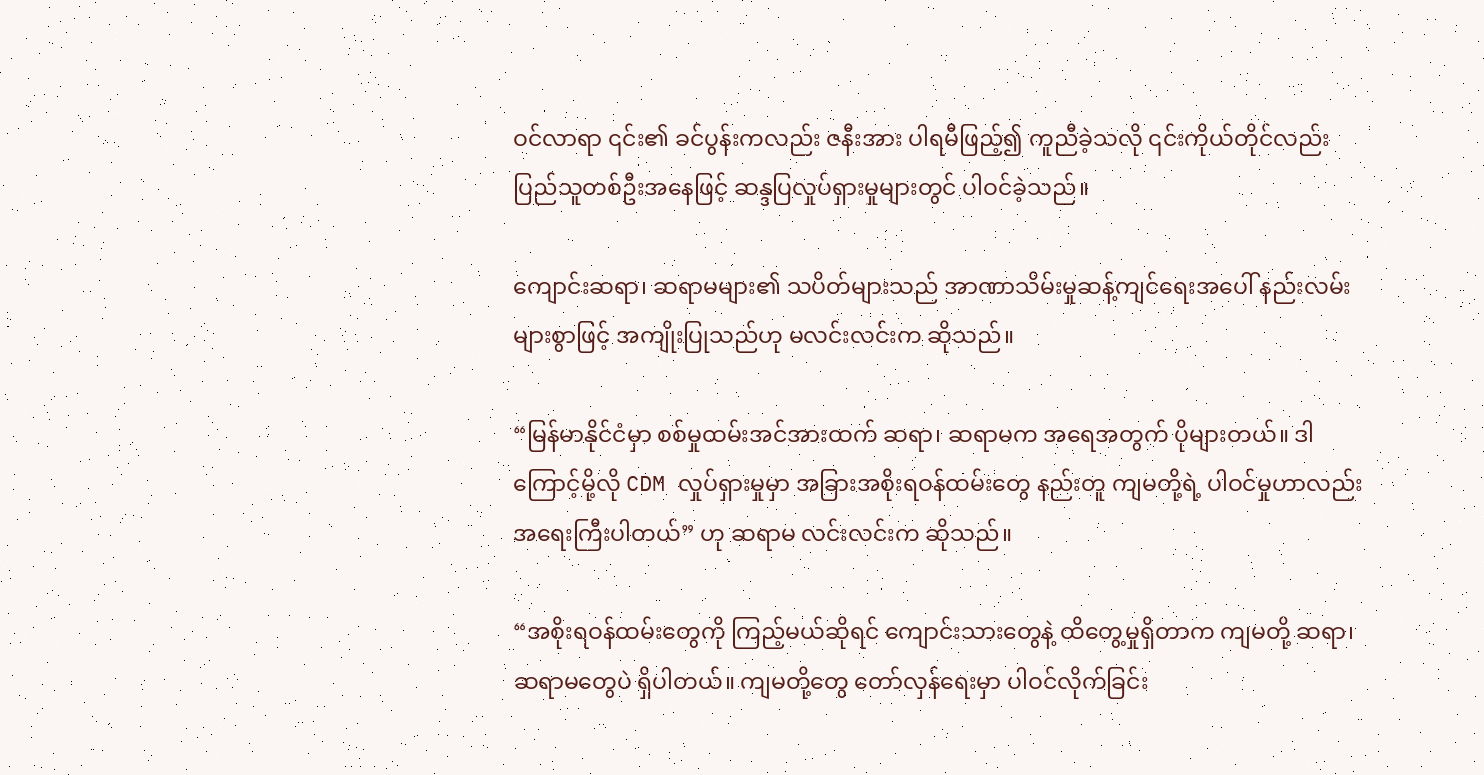ဝင်လာရာ ၎င်း၏ ခင်ပွန်းကလည်း ဇနီးအား ပါရမီဖြည့်၍ ကူညီခဲ့သလို ၎င်းကိုယ်တိုင်လည်း ပြည်သူတစ်ဦးအနေဖြင့် ဆန္ဒပြလှုပ်ရှားမှုများတွင် ပါဝင်ခဲ့သည်။

ကျောင်းဆရာ၊ ဆရာမများ၏ သပိတ်များသည် အာဏာသိမ်းမှုဆန့်ကျင်ရေးအပေါ် နည်းလမ်းများစွာဖြင့် အကျိုးပြုသည်ဟု မလင်းလင်းက ဆိုသည်။

“မြန်မာနိုင်ငံမှာ စစ်မှုထမ်းအင်အားထက် ဆရာ၊ ဆရာမက အရေအတွက် ပိုများတယ်။ ဒါကြောင့်မို့လို CDM လှုပ်ရှားမှုမှာ အခြားအစိုးရဝန်ထမ်းတွေ နည်းတူ ကျမတို့ရဲ့ ပါဝင်မှုဟာလည်း အရေးကြီးပါတယ်” ဟု ဆရာမ လင်းလင်းက ဆိုသည်။

“အစိုးရဝန်ထမ်းတွေကို ကြည့်မယ်ဆိုရင် ကျောင်းသားတွေနဲ့ ထိတွေ့မှုရှိတာက ကျမတို့ ဆရာ၊ ဆရာမတွေပဲ ရှိပါတယ်။ ကျမတို့တွေ တော်လှန်ရေးမှာ ပါဝင်လိုက်ခြင်း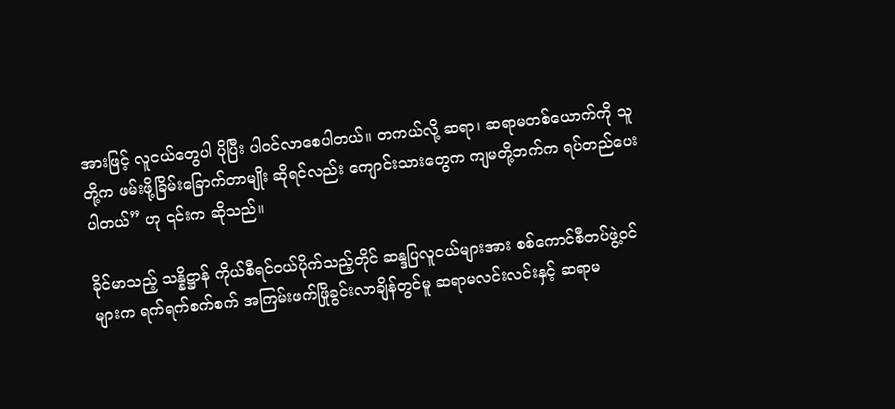အားဖြင့် လူငယ်တွေပါ ပိုပြီး ပါဝင်လာစေပါတယ်။ တကယ်လို့ ဆရာ၊ ဆရာမတစ်ယောက်ကို သူတို့က ဖမ်းဖို့ခြိမ်းခြောက်တာမျိုး ဆိုရင်လည်း ကျောင်းသားတွေက ကျမတို့ဘက်က ရပ်တည်ပေးပါတယ်” ဟု ၎င်းက ဆိုသည်။

ခိုင်မာသည့် သန္နိဋ္ဌာန် ကိုယ်စီရင်ဝယ်ပိုက်သည့်တိုင် ဆန္ဒပြလူငယ်များအား စစ်ကောင်စီတပ်ဖွဲ့ဝင်များက ရက်ရက်စက်စက် အကြမ်းဖက်ဖြိုခွင်းလာချိန်တွင်မူ ဆရာမလင်းလင်းနှင့် ဆရာမ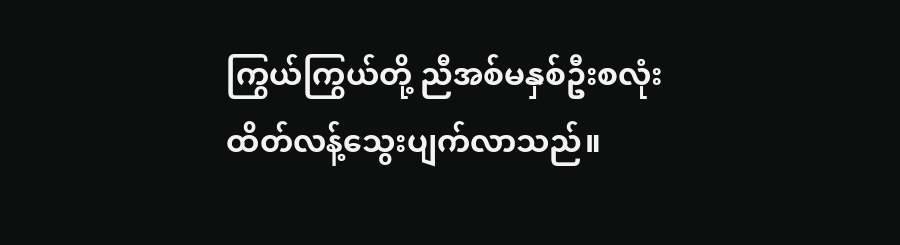ကြွယ်ကြွယ်တို့ ညီအစ်မနှစ်ဦးစလုံး ထိတ်လန့်သွေးပျက်လာသည်။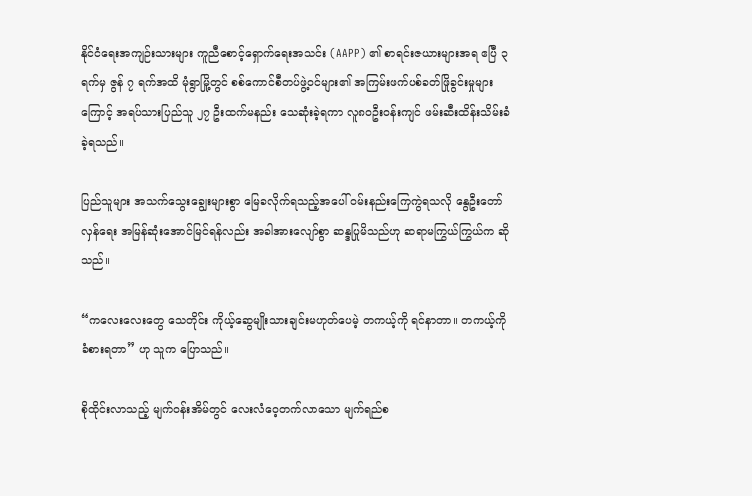နိုင်ငံရေးအကျဉ်းသားများ ကူညီစောင့်ရှောက်ရေးအသင်း (AAPP) ၏ စာရင်းဇယားများအရ ဧပြီ ၃ ရက်မှ ဇွန် ၇ ရက်အထိ မုံရွာမြို့တွင် စစ်ကောင်စီတပ်ဖွဲ့ဝင်များ၏ အကြမ်းဖက်ပစ်ခတ်ဖြိုခွင်းမှုများကြောင့် အရပ်သားပြည်သူ ၂၇ ဦးထက်မနည်း သေဆုံးခဲ့ရကာ လူ၈၀ဦးဝန်းကျင် ဖမ်းဆီးထိန်းသိမ်းခံခဲ့ရသည်။

ပြည်သူများ အသက်သွေးချွေးများစွာ မြေခလိုက်ရသည့်အပေါ် ဝမ်းနည်းကြေကွဲရသလို နွေဦးတော်လှန်ရေး အမြန်ဆုံးအောင်မြင်ရန်လည်း အခါအားလျော်စွာ ဆန္ဒပြုမိသည်ဟု ဆရာမကြွယ်ကြွယ်က ဆိုသည်။

“ကလေးလေးတွေ သေတိုင်း ကိုယ့်ဆွေမျိုးသားချင်းမဟုတ်ပေမဲ့ တကယ့်ကို ရင်နာတာ။ တကယ့်ကို ခံစားရတာ” ဟု သူက ပြောသည်။

စိုထိုင်းလာသည့် မျက်ဝန်းအိမ်တွင် လေးလံဝေ့တက်လာသော မျက်ရည်စ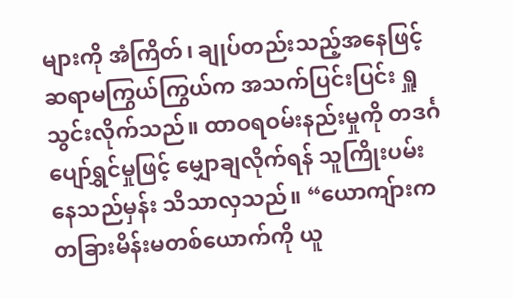များကို အံကြိတ်၊ ချုပ်တည်းသည့်အနေဖြင့် ဆရာမကြွယ်ကြွယ်က အသက်ပြင်းပြင်း ရှူသွင်းလိုက်သည်။ ထာဝရဝမ်းနည်းမှုကို တဒင်္ဂပျော်ရွှင်မှုဖြင့် မျှောချလိုက်ရန် သူကြိုးပမ်းနေသည်မှန်း သိသာလှသည်။ “ယောကျ်ားက တခြားမိန်းမတစ်ယောက်ကို ယူ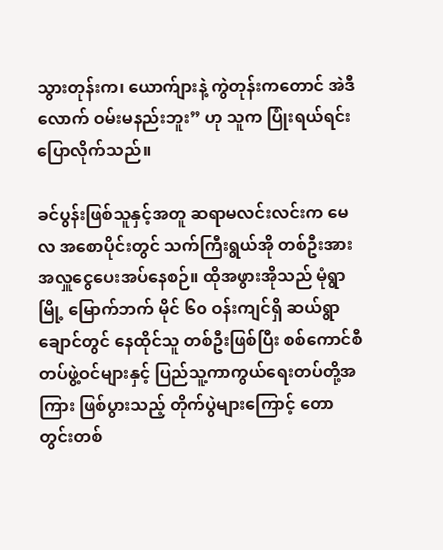သွားတုန်းက၊ ယောက်ျားနဲ့ ကွဲတုန်းကတောင် အဲဒီလောက် ဝမ်းမနည်းဘူး” ဟု သူက ပြုံးရယ်ရင်း ပြောလိုက်သည်။

ခင်ပွန်းဖြစ်သူနှင့်အတူ ဆရာမလင်းလင်းက မေလ အစောပိုင်းတွင် သက်ကြီးရွယ်အို တစ်ဦးအား အလှူငွေပေးအပ်နေစဉ်။ ထိုအဖွားအိုသည် မုံရွာမြို့ မြောက်ဘက် မိုင် ၆၀ ဝန်းကျင်ရှိ ဆယ်ရွာချောင်တွင် နေထိုင်သူ တစ်ဦးဖြစ်ပြီး စစ်ကောင်စီတပ်ဖွဲ့ဝင်များနှင့် ပြည်သူ့ကာကွယ်ရေးတပ်တို့အကြား ဖြစ်ပွားသည့် တိုက်ပွဲများကြောင့် တောတွင်းတစ်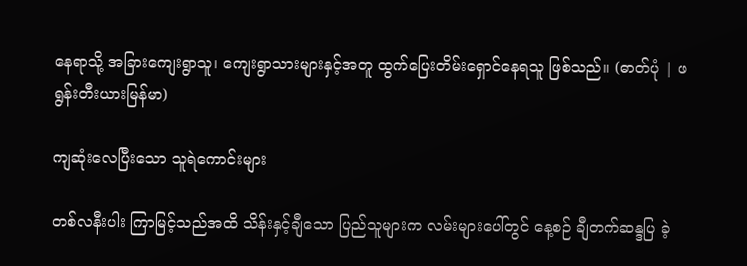နေရာသို့ အခြားကျေးရွာသူ၊ ကျေးရွာသားများနှင့်အတူ ထွက်ပြေးတိမ်းရှောင်နေရသူ ဖြစ်သည်။ (ဓာတ်ပုံ | ဖရွန်းတီးယားမြန်မာ)

ကျဆုံးလေပြီးသော သူရဲကောင်းများ

တစ်လနီးပါး ကြာမြင့်သည်အထိ သိန်းနှင့်ချီသော ပြည်သူများက လမ်းများပေါ်တွင် နေ့စဉ် ချီတက်ဆန္ဒပြ ခဲ့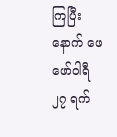ကြပြီးနောက် ဖေဖော်ဝါရီ ၂၇ ရက်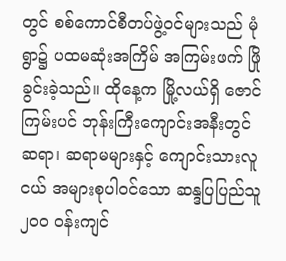တွင် စစ်ကောင်စီတပ်ဖွဲ့ဝင်များသည် မုံရွာ၌ ပထမဆုံးအကြိမ် အကြမ်းဖက် ဖြိုခွင်းခဲ့သည်။ ထိုနေ့က မြို့လယ်ရှိ ဇောင်ကြမ်းပင် ဘုန်းကြီးကျောင်းအနီးတွင် ဆရာ၊ ဆရာမများနှင့် ကျောင်းသားလူငယ် အများစုပါဝင်သော ဆန္ဒပြပြည်သူ ၂၀၀ ဝန်းကျင်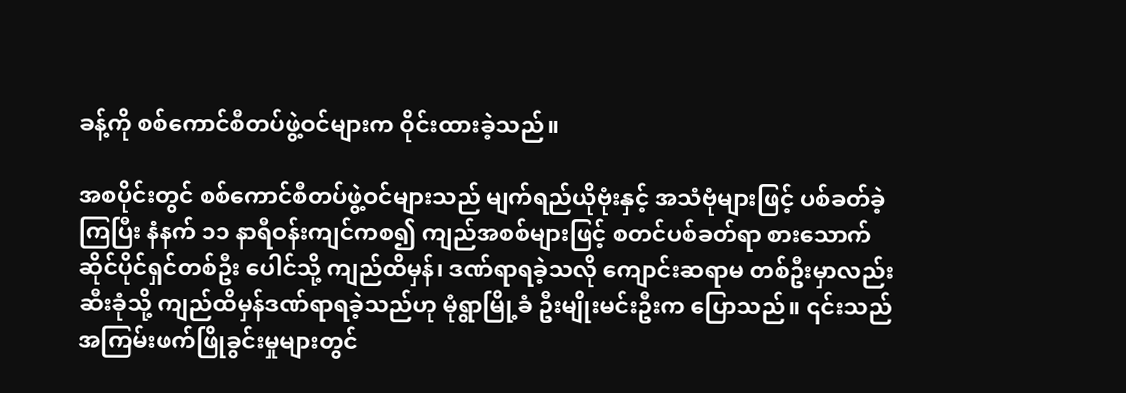ခန့်ကို စစ်ကောင်စီတပ်ဖွဲ့ဝင်များက ဝိုင်းထားခဲ့သည်။

အစပိုင်းတွင် စစ်ကောင်စီတပ်ဖွဲ့ဝင်များသည် မျက်ရည်ယိုဗုံးနှင့် အသံဗုံများဖြင့် ပစ်ခတ်ခဲ့ကြပြီး နံနက် ၁၁ နာရီဝန်းကျင်ကစ၍ ကျည်အစစ်များဖြင့် စတင်ပစ်ခတ်ရာ စားသောက်ဆိုင်ပိုင်ရှင်တစ်ဦး ပေါင်သို့ ကျည်ထိမှန်၊ ဒဏ်ရာရခဲ့သလို ကျောင်းဆရာမ တစ်ဦးမှာလည်း ဆီးခုံသို့ ကျည်ထိမှန်ဒဏ်ရာရခဲ့သည်ဟု မုံရွာမြို့ခံ ဦးမျိုးမင်းဦးက ပြောသည်။ ၎င်းသည် အကြမ်းဖက်ဖြိုခွင်းမှုများတွင်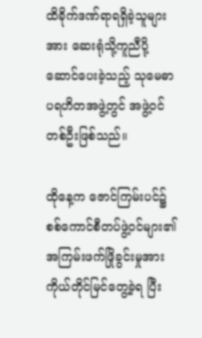ထိခိုက်ဒဏ်ရာရရှိခဲ့သူများအား ဆေးရုံသို့ကူညီပို့ဆောင်ပေးခဲ့သည့် သုမေဓာပရဟိတအဖွဲ့တွင် အဖွဲ့ဝင်တစ်ဦးဖြစ်သည်။

ထိုနေ့က ဇောင်ကြမ်းပင်၌ စစ်ကောင်စီတပ်ဖွဲ့ဝင်များ၏ အကြမ်းဖက်ဖြိုခွင်းမှုအား ကိုယ်တိုင်မြင်တွေ့ခဲ့ရ ပြီး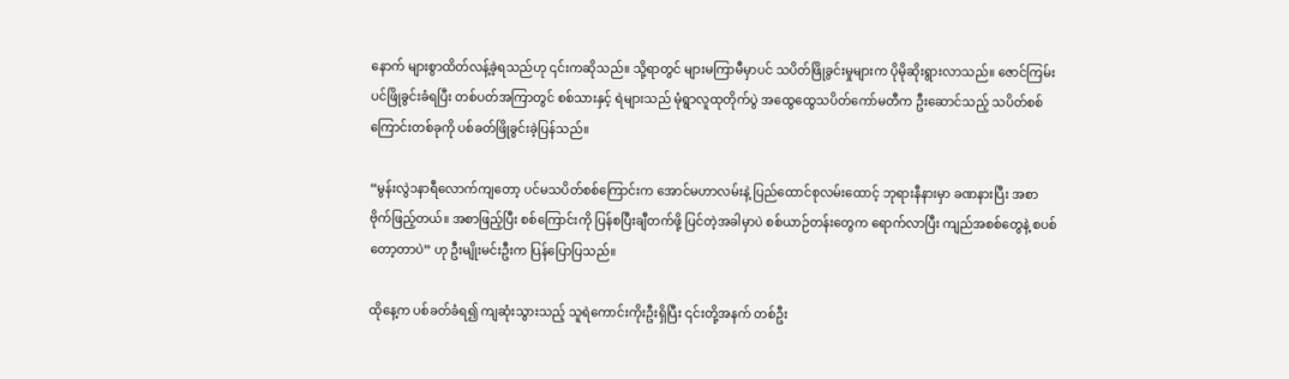နောက် များစွာထိတ်လန့်ခဲ့ရသည်ဟု ၎င်းကဆိုသည်။ သို့ရာတွင် များမကြာမီမှာပင် သပိတ်ဖြိုခွင်းမှုများက ပိုမိုဆိုးရွားလာသည်။ ဇောင်ကြမ်းပင်ဖြိုခွင်းခံရပြီး တစ်ပတ်အကြာတွင် စစ်သားနှင့် ရဲများသည် မုံရွာလူထုတိုက်ပွဲ အထွေထွေသပိတ်ကော်မတီက ဦးဆောင်သည့် သပိတ်စစ်ကြောင်းတစ်ခုကို ပစ်ခတ်ဖြိုခွင်းခဲ့ပြန်သည်။

“မွန်းလွဲ၁နာရီလောက်ကျတော့ ပင်မသပိတ်စစ်ကြောင်းက အောင်မဟာလမ်းနဲ့ ပြည်ထောင်စုလမ်းထောင့် ဘုရားနီနားမှာ ခဏနားပြီး အစာဗိုက်ဖြည့်တယ်။ အစာဖြည့်ပြီး စစ်ကြောင်းကို ပြန်စပြီးချီတက်ဖို့ ပြင်တဲ့အခါမှာပဲ စစ်ယာဉ်တန်းတွေက ရောက်လာပြီး ကျည်အစစ်တွေနဲ့ စပစ်တော့တာပဲ” ဟု ဦးမျိုးမင်းဦးက ပြန်ပြောပြသည်။

ထိုနေ့က ပစ်ခတ်ခံရ၍ ကျဆုံးသွားသည့် သူရဲကောင်းကိုးဦးရှိပြီး ၎င်းတို့အနက် တစ်ဦး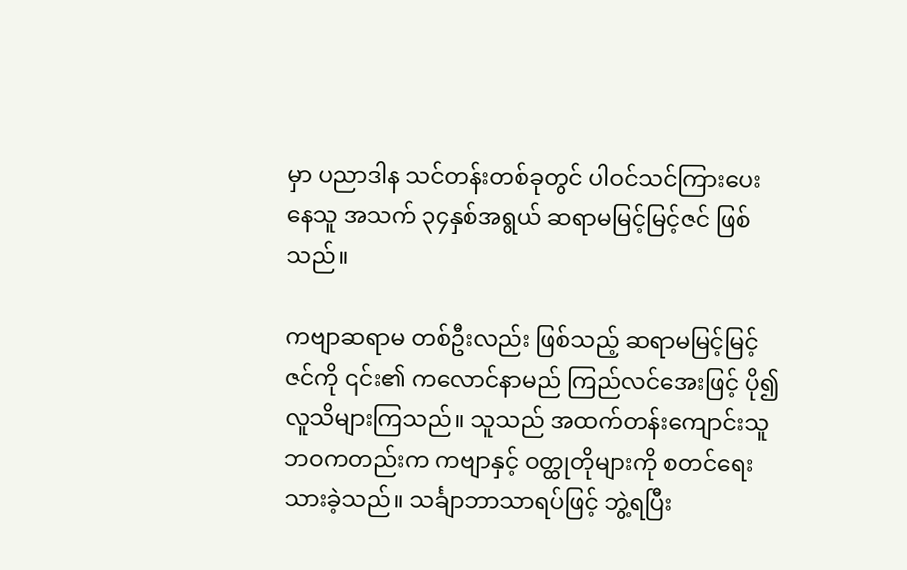မှာ ပညာဒါန သင်တန်းတစ်ခုတွင် ပါဝင်သင်ကြားပေးနေသူ အသက် ၃၄နှစ်အရွယ် ဆရာမမြင့်မြင့်ဇင် ဖြစ်သည်။

ကဗျာဆရာမ တစ်ဦးလည်း ဖြစ်သည့် ဆရာမမြင့်မြင့်ဇင်ကို ၎င်း၏ ကလောင်နာမည် ကြည်လင်အေးဖြင့် ပို၍ လူသိများကြသည်။ သူသည် အထက်တန်းကျောင်းသူဘဝကတည်းက ကဗျာနှင့် ဝတ္ထုတိုများကို စတင်ရေးသားခဲ့သည်။ သင်္ချာဘာသာရပ်ဖြင့် ဘွဲ့ရပြီး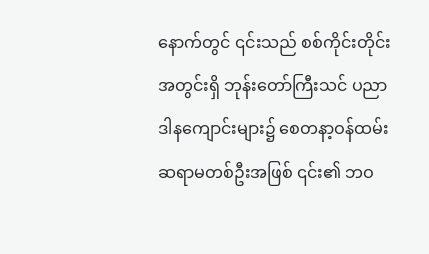နောက်တွင် ၎င်းသည် စစ်ကိုင်းတိုင်းအတွင်းရှိ ဘုန်းတော်ကြီးသင် ပညာဒါနကျောင်းများ၌ စေတနာ့ဝန်ထမ်း ဆရာမတစ်ဦးအဖြစ် ၎င်း၏ ဘဝ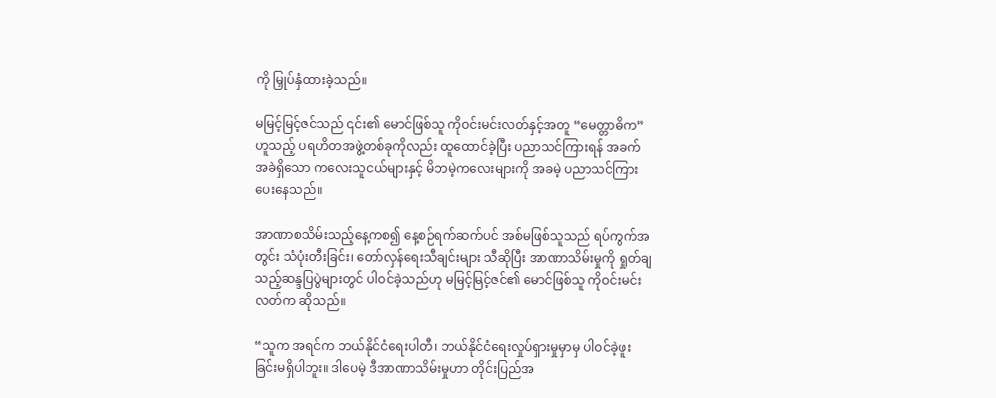ကို မြှုပ်နှံထားခဲ့သည်။

မမြင့်မြင့်ဇင်သည် ၎င်း၏ မောင်ဖြစ်သူ ကိုဝင်းမင်းလတ်နှင့်အတူ “မေတ္တာဓိက”ဟူသည့် ပရဟိတအဖွဲ့တစ်ခုကိုလည်း ထူထောင်ခဲ့ပြီး ပညာသင်ကြားရန် အခက်အခဲရှိသော ကလေးသူငယ်များနှင့် မိဘမဲ့ကလေးများကို အခမဲ့ ပညာသင်ကြားပေးနေသည်။

အာဏာစသိမ်းသည့်နေ့ကစ၍ နေ့စဉ်ရက်ဆက်ပင် အစ်မဖြစ်သူသည် ရပ်ကွက်အတွင်း သံပုံးတီးခြင်း၊ တော်လှန်ရေးသီချင်းများ သီဆိုပြီး အာဏာသိမ်းမှုကို ရှုတ်ချသည့်ဆန္ဒပြပွဲများတွင် ပါဝင်ခဲ့သည်ဟု မမြင့်မြင့်ဇင်၏ မောင်ဖြစ်သူ ကိုဝင်းမင်းလတ်က ဆိုသည်။

“သူက အရင်က ဘယ်နိုင်ငံရေးပါတီ၊ ဘယ်နိုင်ငံရေးလှုပ်ရှားမှုမှာမှ ပါဝင်ခဲ့ဖူးခြင်းမရှိပါဘူး။ ဒါပေမဲ့ ဒီအာဏာသိမ်းမှုဟာ တိုင်းပြည်အ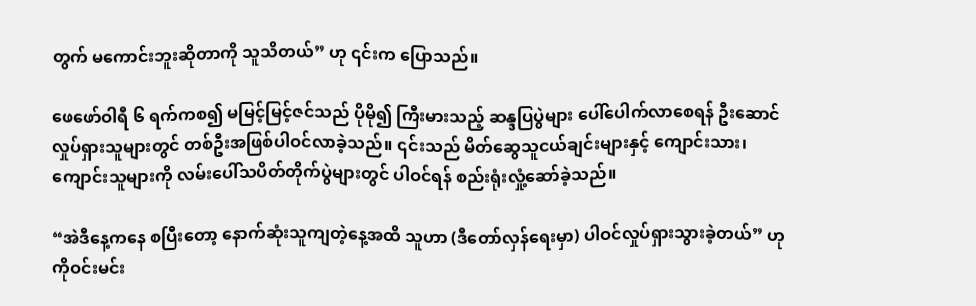တွက် မကောင်းဘူးဆိုတာကို သူသိတယ်” ဟု ၎င်းက ပြောသည်။

ဖေဖော်ဝါရီ ၆ ရက်ကစ၍ မမြင့်မြင့်ဇင်သည် ပိုမို၍ ကြီးမားသည့် ဆန္ဒပြပွဲများ ပေါ်ပေါက်လာစေရန် ဦးဆောင်လှုပ်ရှားသူများတွင် တစ်ဦးအဖြစ်ပါဝင်လာခဲ့သည်။ ၎င်းသည် မိတ်ဆွေသူငယ်ချင်းများနှင့် ကျောင်းသား၊ ကျောင်းသူများကို လမ်းပေါ်သပိတ်တိုက်ပွဲများတွင် ပါဝင်ရန် စည်းရုံးလှုံ့ဆော်ခဲ့သည်။

“အဲဒီနေ့ကနေ စပြီးတော့ နောက်ဆုံးသူကျတဲ့နေ့အထိ သူဟာ (ဒီတော်လှန်ရေးမှာ) ပါဝင်လှုပ်ရှားသွားခဲ့တယ်” ဟု ကိုဝင်းမင်း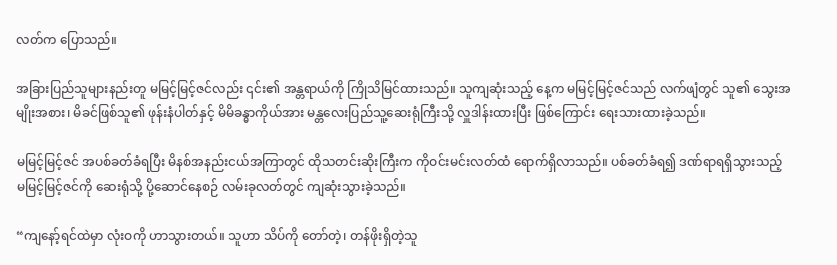လတ်က ပြောသည်။

အခြားပြည်သူများနည်းတူ မမြင့်မြင့်ဇင်လည်း ၎င်း၏ အန္တရာယ်ကို ကြိုသိမြင်ထားသည်။ သူကျဆုံးသည့် နေ့က မမြင့်မြင့်ဇင်သည် လက်ဖျံတွင် သူ၏ သွေးအမျိုးအစား၊ မိခင်ဖြစ်သူ၏ ဖုန်းနံပါတ်နှင့် မိမိခန္ဓာကိုယ်အား မန္တလေးပြည်သူ့ဆေးရုံကြီးသို့ လှူဒါန်းထားပြီး ဖြစ်ကြောင်း ရေးသားထားခဲ့သည်။

မမြင့်မြင့်ဇင် အပစ်ခတ်ခံရပြီး မိနစ်အနည်းငယ်အကြာတွင် ထိုသတင်းဆိုးကြီးက ကိုဝင်းမင်းလတ်ထံ ရောက်ရှိလာသည်။ ပစ်ခတ်ခံရ၍ ဒဏ်ရာရရှိသွားသည့် မမြင့်မြင့်ဇင်ကို ဆေးရုံသို့ ပို့ဆောင်နေစဉ် လမ်းခုလတ်တွင် ကျဆုံးသွားခဲ့သည်။

“ကျနော့်ရင်ထဲမှာ လုံးဝကို ဟာသွားတယ်။ သူဟာ သိပ်ကို တော်တဲ့၊ တန်ဖိုးရှိတဲ့သူ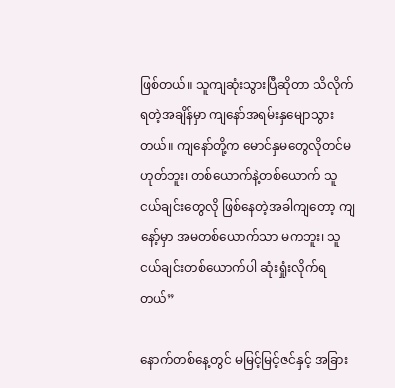ဖြစ်တယ်။ သူကျဆုံးသွားပြီဆိုတာ သိလိုက်ရတဲ့အချိန်မှာ ကျနော်အရမ်းနှမျောသွားတယ်။ ကျနော်တို့က မောင်နှမတွေလိုတင်မဟုတ်ဘူး၊ တစ်ယောက်နဲ့တစ်ယောက် သူငယ်ချင်းတွေလို ဖြစ်နေတဲ့အခါကျတော့ ကျနော့်မှာ အမတစ်ယောက်သာ မကဘူး၊ သူငယ်ချင်းတစ်ယောက်ပါ ဆုံးရှုံးလိုက်ရတယ်”

နောက်တစ်နေ့တွင် မမြင့်မြင့်ဇင်နှင့် အခြား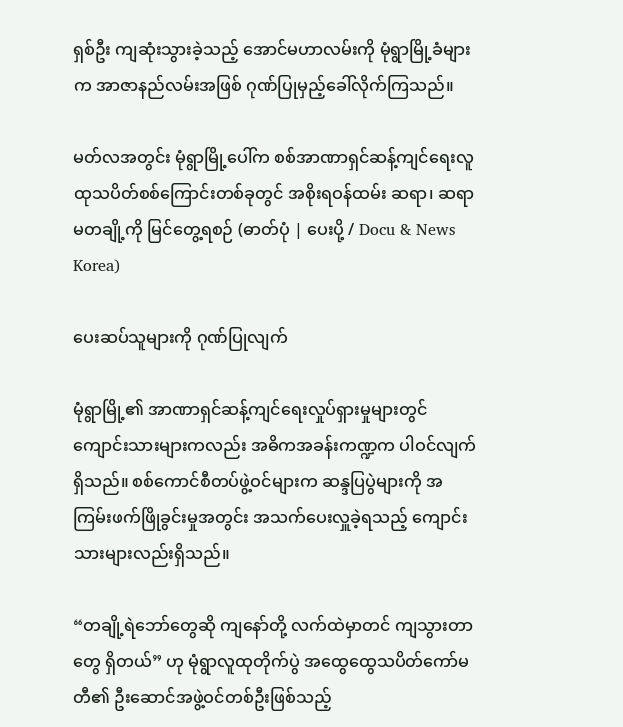ရှစ်ဦး ကျဆုံးသွားခဲ့သည့် အောင်မဟာလမ်းကို မုံရွာမြို့ခံများက အာဇာနည်လမ်းအဖြစ် ဂုဏ်ပြုမှည့်ခေါ်လိုက်ကြသည်။

မတ်လအတွင်း မုံရွာမြို့ပေါ်က စစ်အာဏာရှင်ဆန့်ကျင်ရေးလူထုသပိတ်စစ်ကြောင်းတစ်ခုတွင် အစိုးရဝန်ထမ်း ဆရာ၊ ဆရာမတချို့ကို မြင်တွေ့ရစဉ် (ဓာတ်ပုံ | ပေးပို့ / Docu & News Korea)

ပေးဆပ်သူများကို ဂုဏ်ပြုလျက်

မုံရွာမြို့၏ အာဏာရှင်ဆန့်ကျင်ရေးလှုပ်ရှားမှုများတွင် ကျောင်းသားများကလည်း အဓိကအခန်းကဏ္ဍက ပါဝင်လျက်ရှိသည်။ စစ်ကောင်စီတပ်ဖွဲ့ဝင်များက ဆန္ဒပြပွဲများကို အကြမ်းဖက်ဖြိုခွင်းမှုအတွင်း အသက်ပေးလှူခဲ့ရသည့် ကျောင်းသားများလည်းရှိသည်။

“တချို့ရဲဘော်တွေဆို ကျနော်တို့ လက်ထဲမှာတင် ကျသွားတာတွေ ရှိတယ်” ဟု မုံရွာလူထုတိုက်ပွဲ အထွေထွေသပိတ်ကော်မတီ၏ ဦးဆောင်အဖွဲ့ဝင်တစ်ဦးဖြစ်သည့်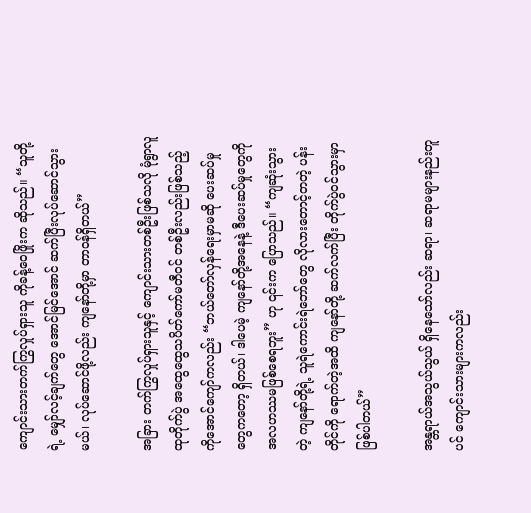ကျောင်းသားတက်ကြွလှုပ်ရှားသူ ကိုခန့်ဝေဖြိုးက ဆိုသည်။ “သူတို့ရဲ့ မျှော်လင့်ချက်တွေ အောင်မြင်အောင် ဆက်ပြီးလုပ်ဆောင်သွားမယ်၊ လုပ်ဆောင်ဖို့လည်း ကျနော်တို့မှာ တာဝန်ရှိတယ်”

အခြား တက်ကြွလှုပ်ရှားသူနှင့် ကျောင်းသားတစ်ဦးဖြစ်သလို မုံရွာလူထုတိုက်ပွဲ အထွေထွေသပိတ်ကော်မတီဝင် တစ်ဦးလည်းဖြစ်သည့် ကိုအောင်ကျော်ကလည်း “ဘယ်တော်လှန်ရေးမှာမဆို ပေးဆပ်မှုတွေကတော့ ရှိတယ်၊ ဒါပေမဲ့ ကျနော်တို့အနေနဲ့ ဒီပေးဆပ်မှုတွေကို အလဟဿမဖြစ်စေရဘူး” ဟု ၎င်းက ပြောသည်။ “ကျဆုံးသွားတဲ့ ကျနော်တို့ရဲ့ သူရဲကောင်းရဲဘော်တွေ လိုလားတောင့်တတဲ့ ပန်းတိုင်ကို ရောက်တဲ့အထိ ကျနော်တို့ ဆက်လက်ပြီး တိုက်ပွဲဝင်သွားမှာဖြစ်ပါတယ်”

အန္တရာယ်အသွယ်သွယ် ရှိနေသော်လည်း ဆရာ၊ ဆရာမများနည်းတူပင် ကျောင်းသားများကလည်း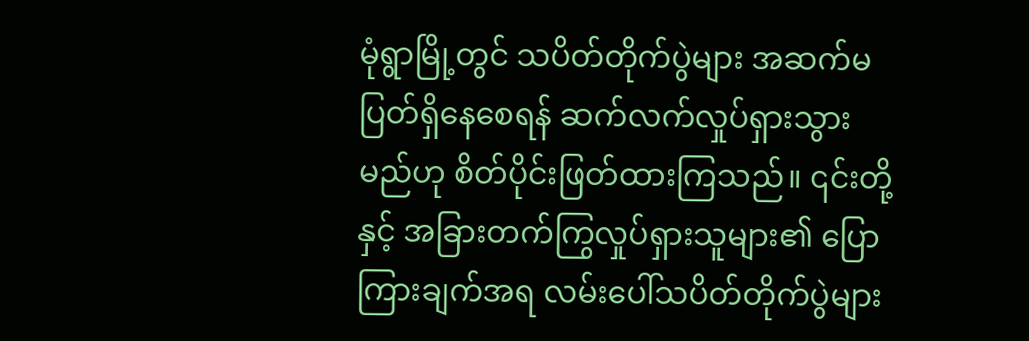မုံရွာမြို့တွင် သပိတ်တိုက်ပွဲများ အဆက်မပြတ်ရှိနေစေရန် ဆက်လက်လှုပ်ရှားသွားမည်ဟု စိတ်ပိုင်းဖြတ်ထားကြသည်။ ၎င်းတို့နှင့် အခြားတက်ကြွလှုပ်ရှားသူများ၏ ပြောကြားချက်အရ လမ်းပေါ်သပိတ်တိုက်ပွဲများ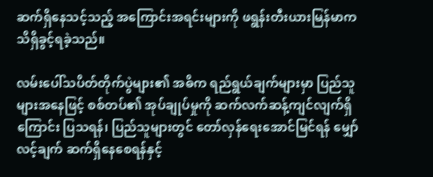ဆက်ရှိနေသင့်သည့် အကြောင်းအရင်းများကို ဖရွန်းတီးယားမြန်မာက သိရှိခွင့်ရခဲ့သည်။

လမ်းပေါ်သပိတ်တိုက်ပွဲများ၏ အဓိက ရည်ရွယ်ချက်များမှာ ပြည်သူများအနေဖြင့် စစ်တပ်၏ အုပ်ချုပ်မှုကို ဆက်လက်ဆန့်ကျင်လျက်ရှိကြောင်း ပြသရန်၊ ပြည်သူများတွင် တော်လှန်ရေးအောင်မြင်ရန် မျှော်လင့်ချက် ဆက်ရှိနေစေရန်နှင့်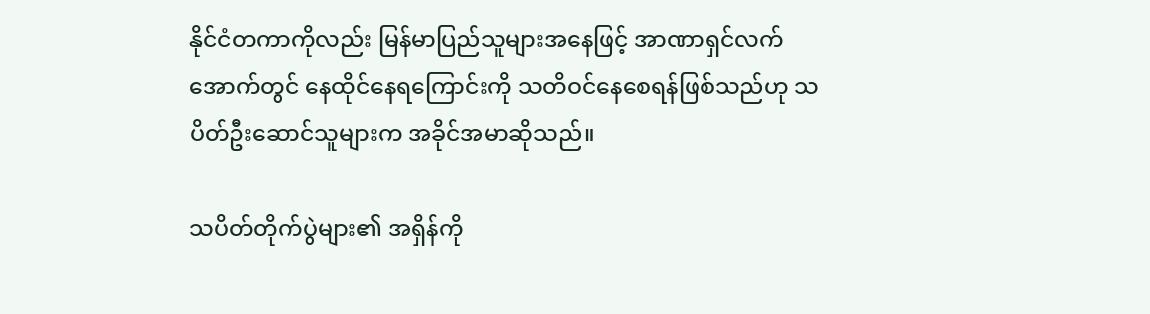နိုင်ငံတကာကိုလည်း မြန်မာပြည်သူများအနေဖြင့် အာဏာရှင်လက်အောက်တွင် နေထိုင်နေရကြောင်းကို သတိဝင်နေစေရန်ဖြစ်သည်ဟု သပိတ်ဦးဆောင်သူများက အခိုင်အမာဆိုသည်။

သပိတ်တိုက်ပွဲများ၏ အရှိန်ကို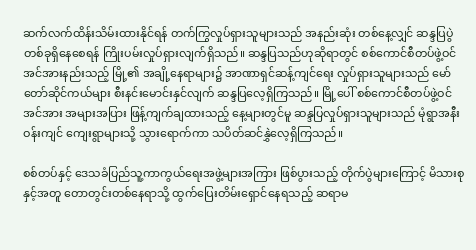ဆက်လက်ထိန်းသိမ်းထားနိုင်ရန် တက်ကြွလှုပ်ရှားသူများသည် အနည်းဆုံး တစ်နေ့လျှင် ဆန္ဒပြပွဲတစ်ခုရှိနေစေရန် ကြိုးပမ်းလှုပ်ရှားလျက်ရှိသည်။ ဆန္ဒပြသည်ဟုဆိုရာတွင် စစ်ကောင်စီတပ်ဖွဲ့ဝင် အင်အားနည်းသည့် မြို့၏ အချို့နေရာများ၌ အာဏာရှင်ဆန့်ကျင်ရေး လှုပ်ရှားသူများသည် မော်တော်ဆိုင်ကယ်များ စီးနင်းမောင်းနှင်လျက် ဆန္ဒပြလေ့ရှိကြသည်။ မြို့ပေါ် စစ်ကောင်စီတပ်ဖွဲ့ဝင်အင်အား အများအပြား ဖြန့်ကျက်ချထားသည့် နေ့များတွင်မူ ဆန္ဒပြလှုပ်ရှားသူများသည် မုံရွာအနီးဝန်းကျင် ကျေးရွာများသို့ သွားရောက်ကာ သပိတ်ဆင်နွှဲလေ့ရှိကြသည်။

စစ်တပ်နှင့် ဒေသခံပြည်သူ့ကာကွယ်ရေးအဖွဲ့များအကြား ဖြစ်ပွားသည့် တိုက်ပွဲများကြောင့် မိသားစုနှင့်အတူ တောတွင်းတစ်နေရာသို့ ထွက်ပြေးတိမ်းရှောင်နေရသည့် ဆရာမ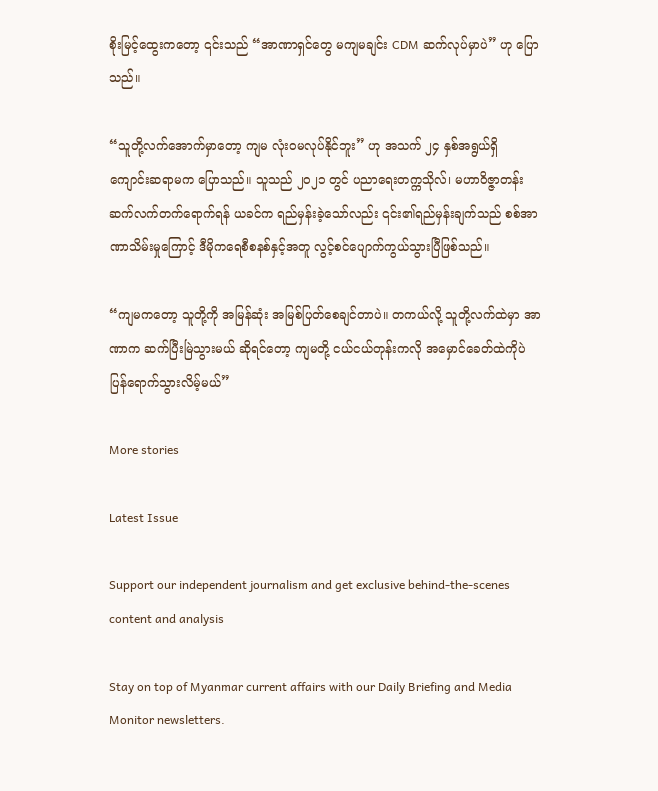စိုးမြင့်ထွေးကတော့ ၎င်းသည် “အာဏာရှင်တွေ မကျမချင်း CDM ဆက်လုပ်မှာပဲ” ဟု ပြောသည်။

“သူတို့လက်အောက်မှာတော့ ကျမ လုံးဝမလုပ်နိုင်ဘူး” ဟု အသက် ၂၄ နှစ်အရွယ်ရှိ ကျောင်းဆရာမက ပြောသည်။ သူသည် ၂၀၂၁ တွင် ပညာရေးတက္ကသိုလ်၊ မဟာဝိဇ္ဇာတန်း ဆက်လက်တက်ရောက်ရန် ယခင်က ရည်မှန်းခဲ့သော်လည်း ၎င်း၏ရည်မှန်းချက်သည် စစ်အာဏာသိမ်းမှုကြောင့် ဒီမိုကရေစီစနစ်နှင့်အတူ လွင့်စင်ပျောက်ကွယ်သွားပြီဖြစ်သည်။

“ကျမကတော့ သူတို့ကို အမြန်ဆုံး အမြစ်ပြတ်စေချင်တာပဲ။ တကယ်လို့ သူတို့လက်ထဲမှာ အာဏာက ဆက်ပြီးမြဲသွားမယ် ဆိုရင်တော့ ကျမတို့ ငယ်ငယ်တုန်းကလို အမှောင်ခေတ်ထဲကိုပဲ ပြန်ရောက်သွားလိမ့်မယ်”

More stories

Latest Issue

Support our independent journalism and get exclusive behind-the-scenes content and analysis

Stay on top of Myanmar current affairs with our Daily Briefing and Media Monitor newsletters.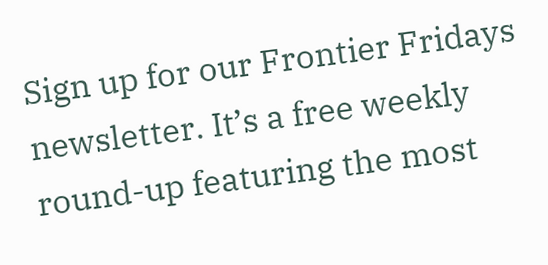Sign up for our Frontier Fridays newsletter. It’s a free weekly round-up featuring the most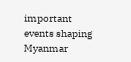important events shaping Myanmar